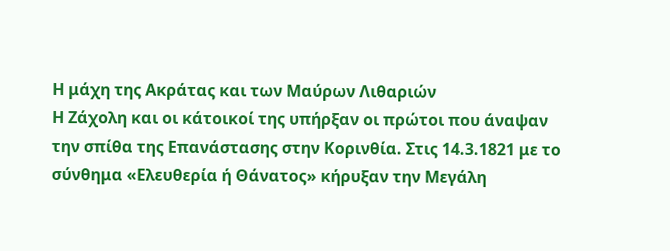Η μάχη της Ακράτας και των Μαύρων Λιθαριών
Η Ζάχολη και οι κάτοικοί της υπήρξαν οι πρώτοι που άναψαν την σπίθα της Επανάστασης στην Κορινθία. Στις 14.3.1821 με το σύνθημα «Ελευθερία ή Θάνατος» κήρυξαν την Μεγάλη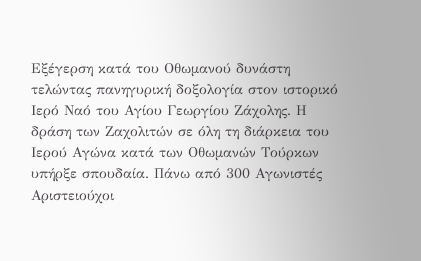Εξέγερση κατά του Οθωμανού δυνάστη τελώντας πανηγυρική δοξολογία στον ιστορικό Ιερό Ναό του Αγίου Γεωργίου Ζάχολης. Η δράση των Ζαχολιτών σε όλη τη διάρκεια του Ιερού Αγώνα κατά των Οθωμανών Τούρκων υπήρξε σπουδαία. Πάνω από 300 Αγωνιστές Αριστειούχοι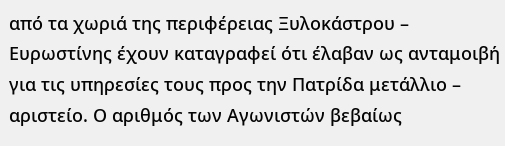από τα χωριά της περιφέρειας Ξυλοκάστρου – Ευρωστίνης έχουν καταγραφεί ότι έλαβαν ως ανταμοιβή για τις υπηρεσίες τους προς την Πατρίδα μετάλλιο – αριστείο. Ο αριθμός των Αγωνιστών βεβαίως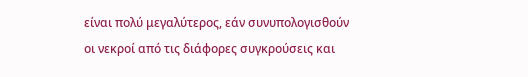είναι πολύ μεγαλύτερος, εάν συνυπολογισθούν οι νεκροί από τις διάφορες συγκρούσεις και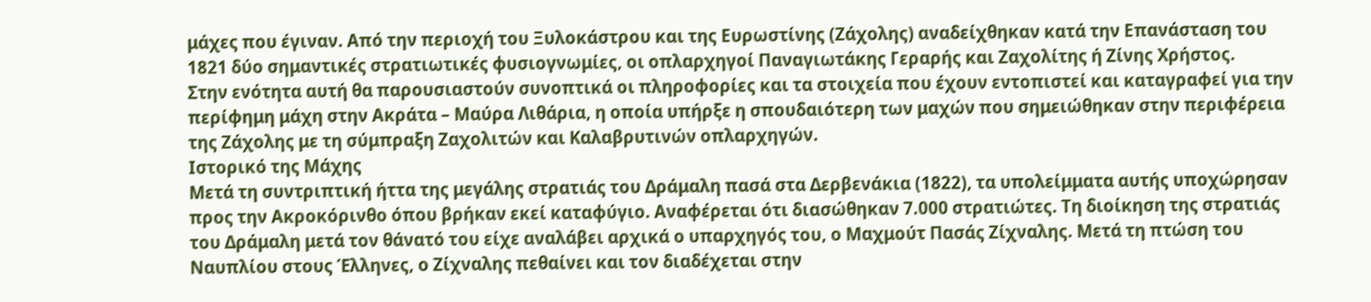μάχες που έγιναν. Από την περιοχή του Ξυλοκάστρου και της Ευρωστίνης (Ζάχολης) αναδείχθηκαν κατά την Επανάσταση του 1821 δύο σημαντικές στρατιωτικές φυσιογνωμίες, οι οπλαρχηγοί Παναγιωτάκης Γεραρής και Ζαχολίτης ή Ζίνης Χρήστος.
Στην ενότητα αυτή θα παρουσιαστούν συνοπτικά οι πληροφορίες και τα στοιχεία που έχουν εντοπιστεί και καταγραφεί για την περίφημη μάχη στην Ακράτα – Μαύρα Λιθάρια, η οποία υπήρξε η σπουδαιότερη των μαχών που σημειώθηκαν στην περιφέρεια της Ζάχολης με τη σύμπραξη Ζαχολιτών και Καλαβρυτινών οπλαρχηγών.
Ιστορικό της Μάχης
Μετά τη συντριπτική ήττα της μεγάλης στρατιάς του Δράμαλη πασά στα Δερβενάκια (1822), τα υπολείμματα αυτής υποχώρησαν προς την Ακροκόρινθο όπου βρήκαν εκεί καταφύγιο. Αναφέρεται ότι διασώθηκαν 7.000 στρατιώτες. Τη διοίκηση της στρατιάς του Δράμαλη μετά τον θάνατό του είχε αναλάβει αρχικά ο υπαρχηγός του, ο Μαχμούτ Πασάς Ζίχναλης. Μετά τη πτώση του Ναυπλίου στους Έλληνες, ο Ζίχναλης πεθαίνει και τον διαδέχεται στην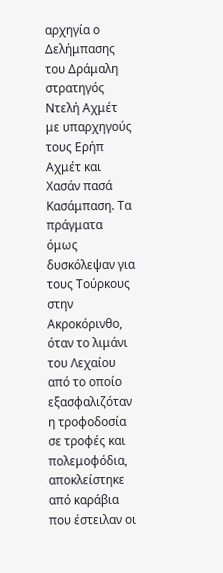αρχηγία ο Δελήμπασης του Δράμαλη στρατηγός Ντελή Αχμέτ με υπαρχηγούς τους Ερήπ Αχμέτ και Χασάν πασά Κασάμπαση. Τα πράγματα όμως δυσκόλεψαν για τους Τούρκους στην Ακροκόρινθο, όταν το λιμάνι του Λεχαίου από το οποίο εξασφαλιζόταν η τροφοδοσία σε τροφές και πολεμοφόδια, αποκλείστηκε από καράβια που έστειλαν οι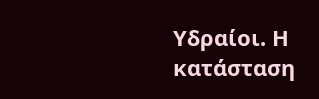Υδραίοι. Η κατάσταση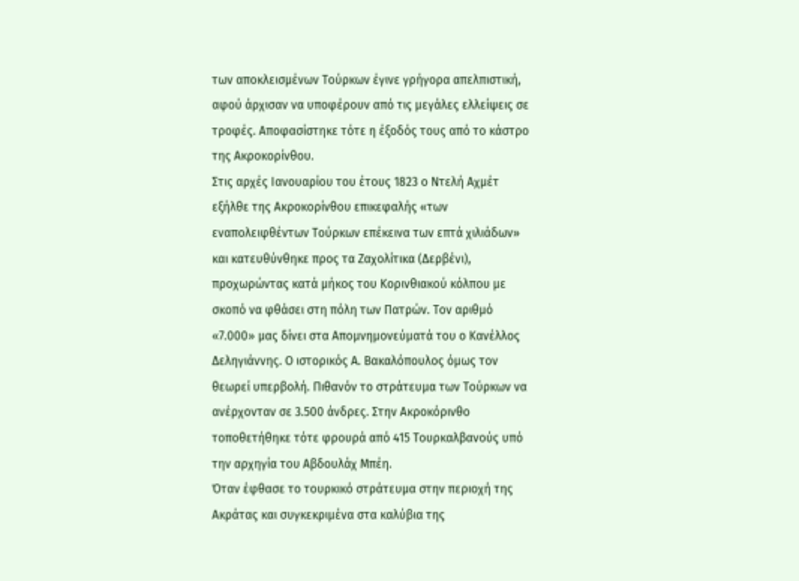των αποκλεισμένων Τούρκων έγινε γρήγορα απελπιστική, αφού άρχισαν να υποφέρουν από τις μεγάλες ελλείψεις σε τροφές. Αποφασίστηκε τότε η έξοδός τους από το κάστρο της Ακροκορίνθου.
Στις αρχές Ιανουαρίου του έτους 1823 ο Ντελή Αχμέτ εξήλθε της Ακροκορίνθου επικεφαλής «των εναπολειφθέντων Τούρκων επέκεινα των επτά χιλιάδων» και κατευθύνθηκε προς τα Ζαχολίτικα (Δερβένι), προχωρώντας κατά μήκος του Κορινθιακού κόλπου με σκοπό να φθάσει στη πόλη των Πατρών. Τον αριθμό «7.000» μας δίνει στα Απομνημονεύματά του ο Κανέλλος Δεληγιάννης. Ο ιστορικός Α. Βακαλόπουλος όμως τον θεωρεί υπερβολή. Πιθανόν το στράτευμα των Τούρκων να ανέρχονταν σε 3.500 άνδρες. Στην Ακροκόρινθο τοποθετήθηκε τότε φρουρά από 415 Τουρκαλβανούς υπό την αρχηγία του Αβδουλάχ Μπέη.
Όταν έφθασε το τουρκικό στράτευμα στην περιοχή της Ακράτας και συγκεκριμένα στα καλύβια της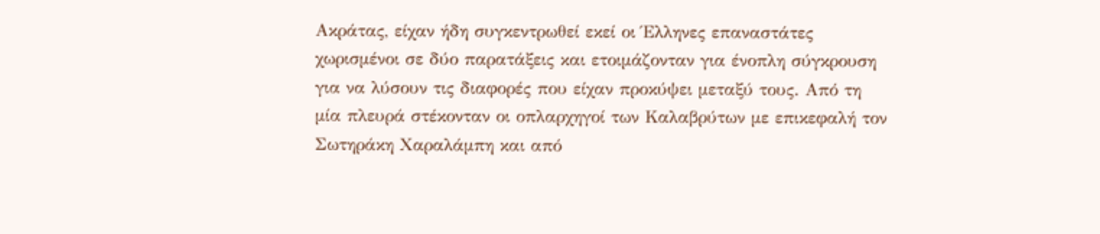Ακράτας, είχαν ήδη συγκεντρωθεί εκεί οι Έλληνες επαναστάτες χωρισμένοι σε δύο παρατάξεις και ετοιμάζονταν για ένοπλη σύγκρουση για να λύσουν τις διαφορές που είχαν προκύψει μεταξύ τους. Από τη μία πλευρά στέκονταν οι οπλαρχηγοί των Καλαβρύτων με επικεφαλή τον Σωτηράκη Χαραλάμπη και από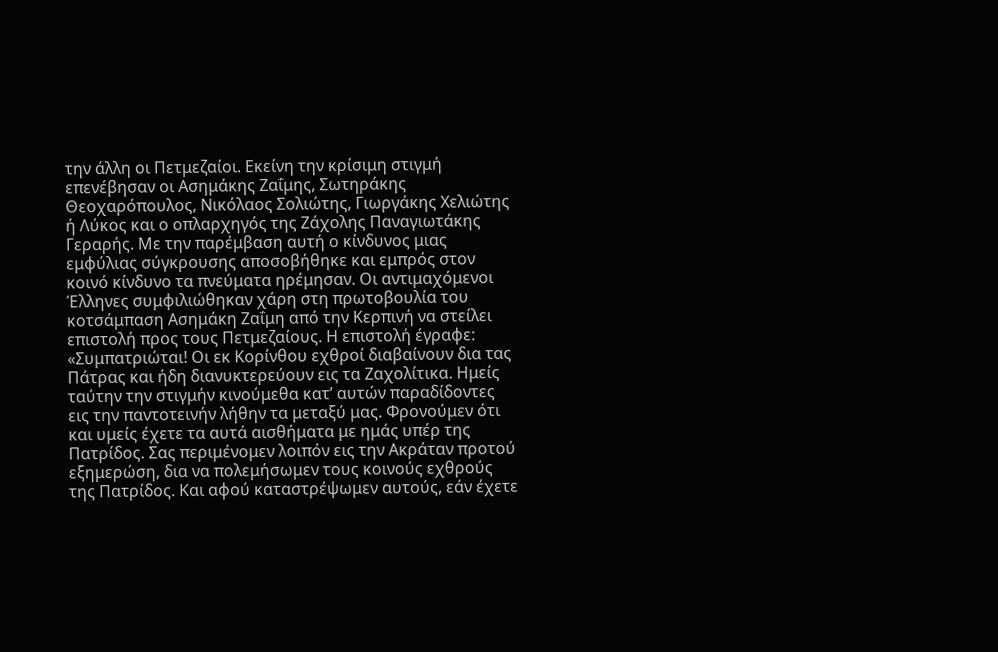την άλλη οι Πετμεζαίοι. Εκείνη την κρίσιμη στιγμή επενέβησαν οι Ασημάκης Ζαΐμης, Σωτηράκης Θεοχαρόπουλος, Νικόλαος Σολιώτης, Γιωργάκης Χελιώτης ή Λύκος και ο οπλαρχηγός της Ζάχολης Παναγιωτάκης Γεραρής. Με την παρέμβαση αυτή ο κίνδυνος μιας εμφύλιας σύγκρουσης αποσοβήθηκε και εμπρός στον κοινό κίνδυνο τα πνεύματα ηρέμησαν. Οι αντιμαχόμενοι Έλληνες συμφιλιώθηκαν χάρη στη πρωτοβουλία του κοτσάμπαση Ασημάκη Ζαΐμη από την Κερπινή να στείλει επιστολή προς τους Πετμεζαίους. Η επιστολή έγραφε: «Συμπατριώται! Οι εκ Κορίνθου εχθροί διαβαίνουν δια τας Πάτρας και ήδη διανυκτερεύουν εις τα Ζαχολίτικα. Ημείς ταύτην την στιγμήν κινούμεθα κατ’ αυτών παραδίδοντες εις την παντοτεινήν λήθην τα μεταξύ μας. Φρονούμεν ότι και υμείς έχετε τα αυτά αισθήματα με ημάς υπέρ της Πατρίδος. Σας περιμένομεν λοιπόν εις την Ακράταν προτού εξημερώση, δια να πολεμήσωμεν τους κοινούς εχθρούς της Πατρίδος. Και αφού καταστρέψωμεν αυτούς, εάν έχετε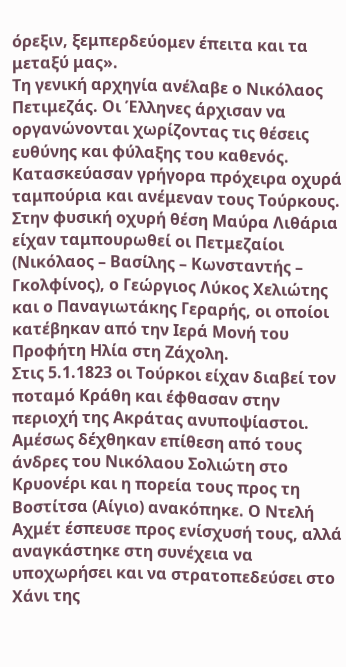όρεξιν, ξεμπερδεύομεν έπειτα και τα μεταξύ μας».
Τη γενική αρχηγία ανέλαβε ο Νικόλαος Πετιμεζάς. Οι Έλληνες άρχισαν να οργανώνονται χωρίζοντας τις θέσεις ευθύνης και φύλαξης του καθενός. Κατασκεύασαν γρήγορα πρόχειρα οχυρά ταμπούρια και ανέμεναν τους Τούρκους. Στην φυσική οχυρή θέση Μαύρα Λιθάρια είχαν ταμπουρωθεί οι Πετμεζαίοι (Νικόλαος – Βασίλης – Κωνσταντής – Γκολφίνος), ο Γεώργιος Λύκος Χελιώτης και ο Παναγιωτάκης Γεραρής, οι οποίοι κατέβηκαν από την Ιερά Μονή του Προφήτη Ηλία στη Ζάχολη.
Στις 5.1.1823 οι Τούρκοι είχαν διαβεί τον ποταμό Κράθη και έφθασαν στην περιοχή της Ακράτας ανυποψίαστοι. Αμέσως δέχθηκαν επίθεση από τους άνδρες του Νικόλαου Σολιώτη στο Κρυονέρι και η πορεία τους προς τη Βοστίτσα (Αίγιο) ανακόπηκε. Ο Ντελή Αχμέτ έσπευσε προς ενίσχυσή τους, αλλά αναγκάστηκε στη συνέχεια να υποχωρήσει και να στρατοπεδεύσει στο Χάνι της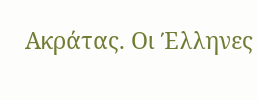Ακράτας. Οι Έλληνες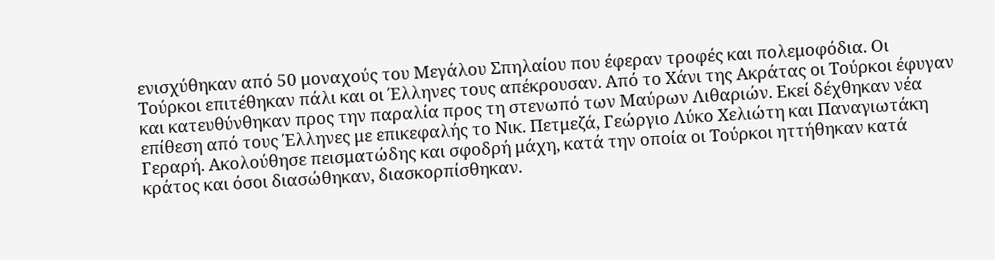ενισχύθηκαν από 50 μοναχούς του Μεγάλου Σπηλαίου που έφεραν τροφές και πολεμοφόδια. Οι Τούρκοι επιτέθηκαν πάλι και οι Έλληνες τους απέκρουσαν. Από το Χάνι της Ακράτας οι Τούρκοι έφυγαν και κατευθύνθηκαν προς την παραλία προς τη στενωπό των Μαύρων Λιθαριών. Εκεί δέχθηκαν νέα επίθεση από τους Έλληνες με επικεφαλής το Νικ. Πετμεζά, Γεώργιο Λύκο Χελιώτη και Παναγιωτάκη Γεραρή. Ακολούθησε πεισματώδης και σφοδρή μάχη, κατά την οποία οι Τούρκοι ηττήθηκαν κατά κράτος και όσοι διασώθηκαν, διασκορπίσθηκαν.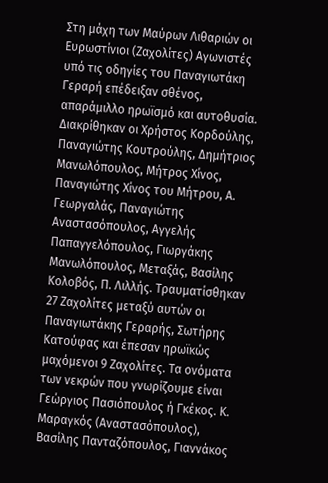Στη μάχη των Μαύρων Λιθαριών οι Ευρωστίνιοι (Ζαχολίτες) Αγωνιστές υπό τις οδηγίες του Παναγιωτάκη Γεραρή επέδειξαν σθένος, απαράμιλλο ηρωϊσμό και αυτοθυσία. Διακρίθηκαν οι Χρήστος Κορδούλης, Παναγιώτης Κουτρούλης, Δημήτριος Μανωλόπουλος, Μήτρος Χίνος, Παναγιώτης Χίνος του Μήτρου, Α. Γεωργαλάς, Παναγιώτης Αναστασόπουλος, Αγγελής Παπαγγελόπουλος, Γιωργάκης Μανωλόπουλος, Μεταξάς, Βασίλης Κολοβός, Π. Λιλλής. Τραυματίσθηκαν 27 Ζαχολίτες μεταξύ αυτών οι Παναγιωτάκης Γεραρής, Σωτήρης Κατούφας και έπεσαν ηρωϊκώς μαχόμενοι 9 Ζαχολίτες. Τα ονόματα των νεκρών που γνωρίζουμε είναι Γεώργιος Πασιόπουλος ή Γκέκος. Κ. Μαραγκός (Αναστασόπουλος), Βασίλης Πανταζόπουλος, Γιαννάκος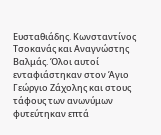Ευσταθιάδης. Κωνσταντίνος Τσοκανάς και Αναγνώστης Βαλμάς. Όλοι αυτοί ενταφιάστηκαν στον Άγιο Γεώργιο Ζάχολης και στους τάφους των ανωνύμων φυτεύτηκαν επτά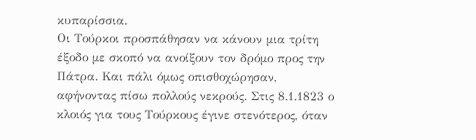κυπαρίσσια.
Οι Τούρκοι προσπάθησαν να κάνουν μια τρίτη έξοδο με σκοπό να ανοίξουν τον δρόμο προς την Πάτρα. Και πάλι όμως οπισθοχώρησαν, αφήνοντας πίσω πολλούς νεκρούς. Στις 8.1.1823 ο κλοιός για τους Τούρκους έγινε στενότερος, όταν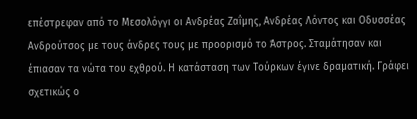επέστρεφαν από το Μεσολόγγι οι Ανδρέας Ζαΐμης, Ανδρέας Λόντος και Οδυσσέας Ανδρούτσος με τους άνδρες τους με προορισμό το Άστρος. Σταμάτησαν και έπιασαν τα νώτα του εχθρού. Η κατάσταση των Τούρκων έγινε δραματική. Γράφει σχετικώς ο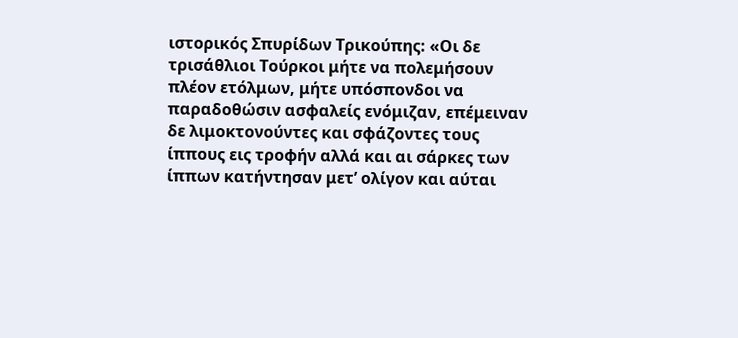ιστορικός Σπυρίδων Τρικούπης: «Οι δε τρισάθλιοι Τούρκοι μήτε να πολεμήσουν πλέον ετόλμων, μήτε υπόσπονδοι να παραδοθώσιν ασφαλείς ενόμιζαν, επέμειναν δε λιμοκτονούντες και σφάζοντες τους ίππους εις τροφήν αλλά και αι σάρκες των ίππων κατήντησαν μετ’ ολίγον και αύται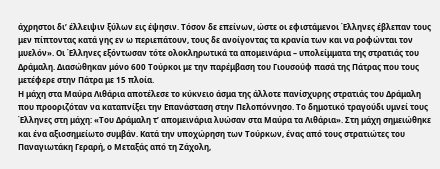άχρηστοι δι’ έλλειψιν ξύλων εις έψησιν. Τόσον δε επείνων, ώστε οι εφιστάμενοι Έλληνες έβλεπαν τους μεν πίπτοντας κατά γης εν ω περιεπάτουν, τους δε ανοίγοντας τα κρανία των και να ροφώνται τον μυελόν». Οι Έλληνες εξόντωσαν τότε ολοκληρωτικά τα απομεινάρια – υπολείμματα της στρατιάς του Δράμαλη. Διασώθηκαν μόνο 600 Τούρκοι με την παρέμβαση του Γιουσούφ πασά της Πάτρας που τους μετέφερε στην Πάτρα με 15 πλοία.
Η μάχη στα Μαύρα Λιθάρια αποτέλεσε το κύκνειο άσμα της άλλοτε πανίσχυρης στρατιάς του Δράμαλη που προοριζόταν να καταπνίξει την Επανάσταση στην Πελοπόννησο. Το δημοτικό τραγούδι υμνεί τους Έλληνες στη μάχη: «Του Δράμαλη τ’ απομεινάρια λυώσαν στα Μαύρα τα Λιθάρια». Στη μάχη σημειώθηκε και ένα αξιοσημείωτο συμβάν. Κατά την υποχώρηση των Τούρκων, ένας από τους στρατιώτες του Παναγιωτάκη Γεραρή, ο Μεταξάς από τη Ζάχολη,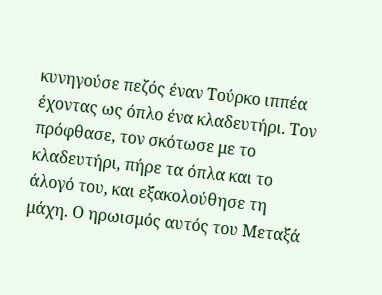κυνηγούσε πεζός έναν Τούρκο ιππέα έχοντας ως όπλο ένα κλαδευτήρι. Τον πρόφθασε, τον σκότωσε με το κλαδευτήρι, πήρε τα όπλα και το άλογό του, και εξακολούθησε τη μάχη. Ο ηρωισμός αυτός του Μεταξά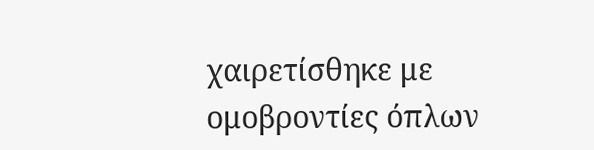χαιρετίσθηκε με ομοβροντίες όπλων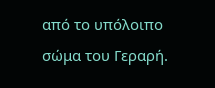από το υπόλοιπο σώμα του Γεραρή.